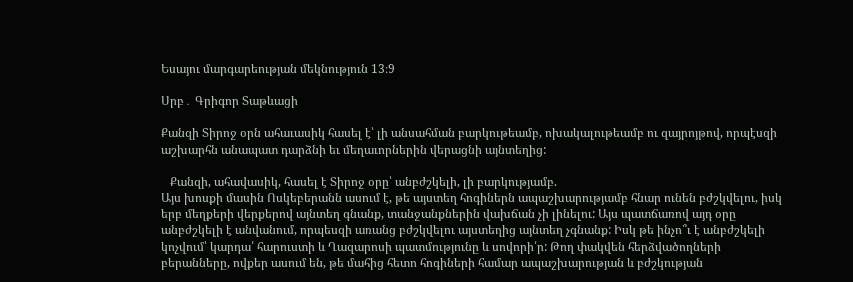Եսայու մարգարեության մեկնություն 13։9

Սրբ․ Գրիգոր Տաթևացի

Քանզի Տիրոջ օրն ահաւասիկ հասել է՝ լի անսահման բարկութեամբ, ոխակալութեամբ ու զայրոյթով, որպէսզի աշխարհն անապատ դարձնի եւ մեղաւորներին վերացնի այնտեղից:

   Քանզի, ահավասիկ, հասել է Տիրոջ օրը՝ անբժշկելի, լի բարկությամբ.
Այս խոսքի մասին Ոսկեբերանն ասում է, թե այստեղ հոգիներն ապաշխարությամբ հնար ունեն բժշկվելու, իսկ երբ մեղքերի վերքերով այնտեղ գնանք, տանջանքներին վախճան չի լինելու: Այս պատճառով այդ օրը անբժշկելի է անվանում, որպեսզի առանց բժշկվելու այստեղից այնտեղ չգնանք: Իսկ թե ինչո՞ւ է անբժշկելի կոչվում՝ կարդա՛ հարուստի և Ղազարոսի պատմությունը և սովորի՛ր: Թող փակվեն հերձվածողների բերանները, ովքեր ասում են, թե մահից հետո հոգիների համար ապաշխարության և բժշկության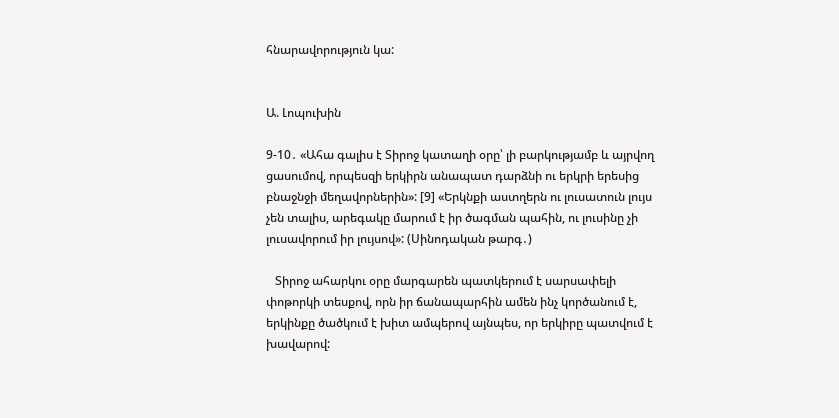հնարավորություն կա:


Ա. Լոպուխին

9-10․ «Ահա գալիս է Տիրոջ կատաղի օրը՝ լի բարկությամբ և այրվող ցասումով, որպեսզի երկիրն անապատ դարձնի ու երկրի երեսից բնաջնջի մեղավորներին»: [9] «Երկնքի աստղերն ու լուսատուն լույս չեն տալիս, արեգակը մարում է իր ծագման պահին, ու լուսինը չի լուսավորում իր լույսով»: (Սինոդական թարգ․)

   Տիրոջ ահարկու օրը մարգարեն պատկերում է սարսափելի փոթորկի տեսքով, որն իր ճանապարհին ամեն ինչ կործանում է, երկինքը ծածկում է խիտ ամպերով այնպես, որ երկիրը պատվում է խավարով: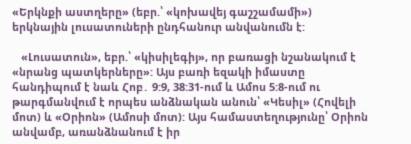«Երկնքի աստղերը» (եբր.՝ «կոխավեյ գաշշամամի») երկնային լուսատուների ընդհանուր անվանումն է:

   «Լուսատուն», եբր.՝ «կիսիլեգիյ», որ բառացի նշանակում է «նրանց պատկերները»: Այս բառի եզակի իմաստը հանդիպում է նաև Հոբ․ 9:9, 38:31-ում և Ամոս 5:8-ում ու թարգմանվում է որպես անձնական անուն՝ «Կեսիլ» (Հովելի մոտ) և «Օրիոն» (Ամոսի մոտ): Այս համաստեղությունը՝ Օրիոն անվամբ, առանձնանում է իր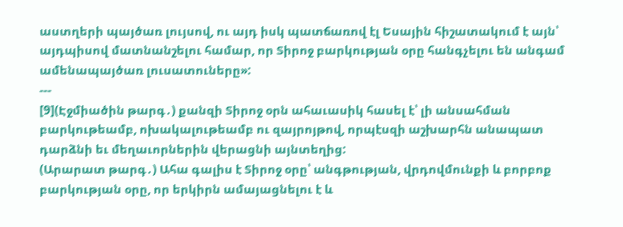աստղերի պայծառ լույսով, ու այդ իսկ պատճառով էլ Եսային հիշատակում է այն՝ այդպիսով մատնանշելու համար, որ Տիրոջ բարկության օրը հանգչելու են անգամ ամենապայծառ լուսատուները»:
---
[9](Էջմիածին թարգ․) քանզի Տիրոջ օրն ահաւասիկ հասել է՝ լի անսահման բարկութեամբ, ոխակալութեամբ ու զայրոյթով, որպէսզի աշխարհն անապատ դարձնի եւ մեղաւորներին վերացնի այնտեղից:
(Արարատ թարգ․) Ահա գալիս է Տիրոջ օրը՝ անգթության, վրդովմունքի և բորբոք բարկության օրը, որ երկիրն ամայացնելու է և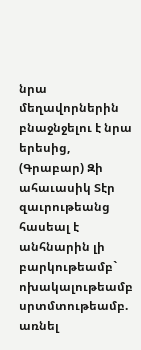նրա մեղավորներին բնաջնջելու է նրա երեսից,
(Գրաբար) Զի ահաւասիկ Տէր զաւրութեանց հասեալ է անհնարին լի բարկութեամբ` ոխակալութեամբ սրտմտութեամբ. առնել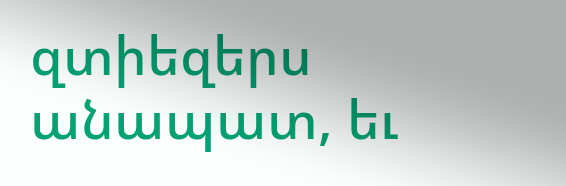զտիեզերս անապատ, եւ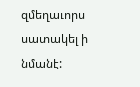զմեղաւորս սատակել ի նմանէ: